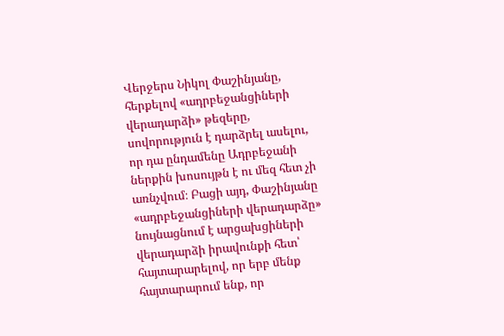Վերջերս Նիկոլ Փաշինյանը, հերքելով «ադրբեջանցիների վերադարձի» թեզերը, սովորություն է դարձրել ասելու, որ դա ընդամենը Ադրբեջանի ներքին խոսույթն է ու մեզ հետ չի առնչվում։ Բացի այդ, Փաշինյանը «ադրբեջանցիների վերադարձը» նույնացնում է արցախցիների վերադարձի իրավունքի հետ՝ հայտարարելով, որ երբ մենք հայտարարում ենք, որ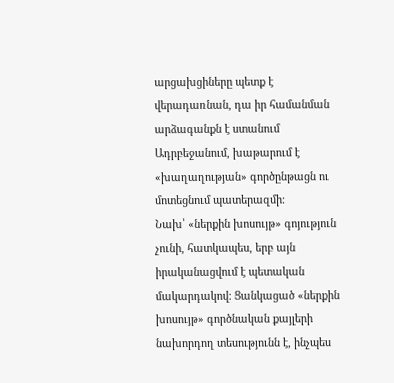արցախցիները պետք է վերադառնան, դա իր համանման արձագանքն է ստանում Ադրբեջանում, խաթարում է «խաղաղության» գործընթացն ու մոտեցնում պատերազմի։
Նախ՝ «ներքին խոսույթ» գոյություն չունի, հատկապես, երբ այն իրականացվում է պետական մակարդակով։ Ցանկացած «ներքին խոսույթ» գործնական քայլերի նախորդող տեսությունն է, ինչպես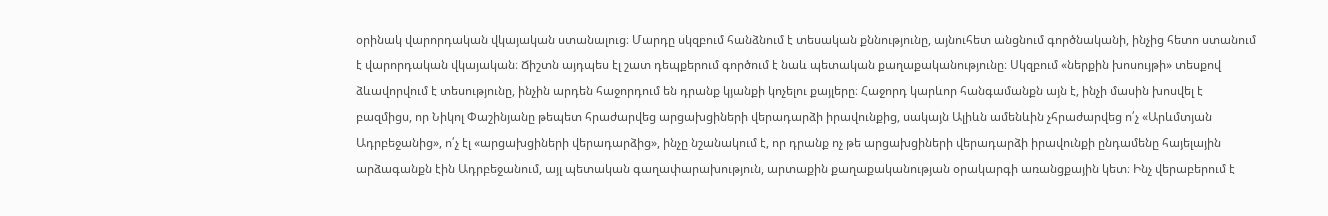օրինակ վարորդական վկայական ստանալուց։ Մարդը սկզբում հանձնում է տեսական քննությունը, այնուհետ անցնում գործնականի, ինչից հետո ստանում է վարորդական վկայական։ Ճիշտն այդպես էլ շատ դեպքերում գործում է նաև պետական քաղաքականությունը։ Սկզբում «ներքին խոսույթի» տեսքով ձևավորվում է տեսությունը, ինչին արդեն հաջորդում են դրանք կյանքի կոչելու քայլերը։ Հաջորդ կարևոր հանգամանքն այն է, ինչի մասին խոսվել է բազմիցս, որ Նիկոլ Փաշինյանը թեպետ հրաժարվեց արցախցիների վերադարձի իրավունքից, սակայն Ալիևն ամենևին չհրաժարվեց ո՛չ «Արևմտյան Ադրբեջանից», ո՛չ էլ «արցախցիների վերադարձից», ինչը նշանակում է, որ դրանք ոչ թե արցախցիների վերադարձի իրավունքի ընդամենը հայելային արձագանքն էին Ադրբեջանում, այլ պետական գաղափարախություն, արտաքին քաղաքականության օրակարգի առանցքային կետ։ Ինչ վերաբերում է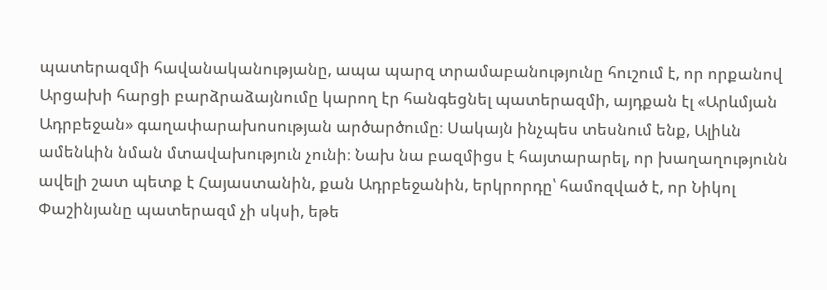պատերազմի հավանականությանը, ապա պարզ տրամաբանությունը հուշում է, որ որքանով Արցախի հարցի բարձրաձայնումը կարող էր հանգեցնել պատերազմի, այդքան էլ «Արևմյան Ադրբեջան» գաղափարախոսության արծարծումը։ Սակայն ինչպես տեսնում ենք, Ալիևն ամենևին նման մտավախություն չունի։ Նախ նա բազմիցս է հայտարարել, որ խաղաղությունն ավելի շատ պետք է Հայաստանին, քան Ադրբեջանին, երկրորդը՝ համոզված է, որ Նիկոլ Փաշինյանը պատերազմ չի սկսի, եթե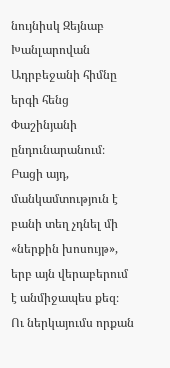նույնիսկ Զեյնաբ Խանլարովան Ադրբեջանի հիմնը երգի հենց Փաշինյանի ընդունարանում։ Բացի այդ, մանկամտություն է բանի տեղ չդնել մի «ներքին խոսույթ», երբ այն վերաբերում է անմիջապես քեզ։
Ու ներկայումս որքան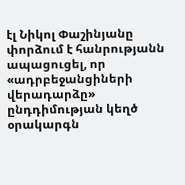էլ Նիկոլ Փաշինյանը փորձում է հանրությանն ապացուցել, որ «ադրբեջանցիների վերադարձը» ընդդիմության կեղծ օրակարգն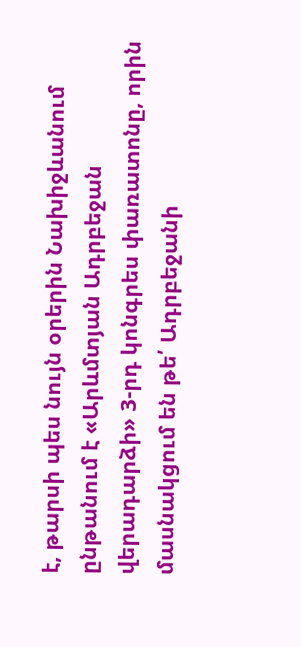է, թարսի պես նույն օրերին Նախիջևանում ընթանում է «Արևմտյան Ադրբեջան վերադարձի» 3-րդ կոնգրես փառատոնը, որին մասնակցում են թե՛ Ադրբեջանի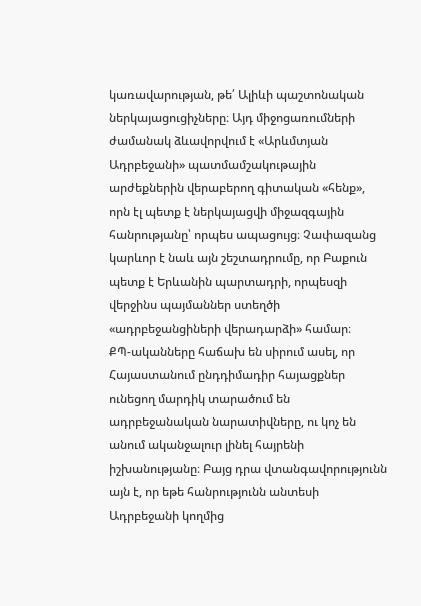կառավարության, թե՛ Ալիևի պաշտոնական ներկայացուցիչները։ Այդ միջոցառումների ժամանակ ձևավորվում է «Արևմտյան Ադրբեջանի» պատմամշակութային արժեքներին վերաբերող գիտական «հենք», որն էլ պետք է ներկայացվի միջազգային հանրությանը՝ որպես ապացույց։ Չափազանց կարևոր է նաև այն շեշտադրումը, որ Բաքուն պետք է Երևանին պարտադրի, որպեսզի վերջինս պայմաններ ստեղծի «ադրբեջանցիների վերադարձի» համար։
ՔՊ-ականները հաճախ են սիրում ասել, որ Հայաստանում ընդդիմադիր հայացքներ ունեցող մարդիկ տարածում են ադրբեջանական նարատիվները, ու կոչ են անում ականջալուր լինել հայրենի իշխանությանը։ Բայց դրա վտանգավորությունն այն է, որ եթե հանրությունն անտեսի Ադրբեջանի կողմից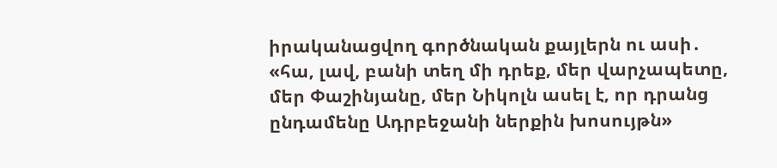իրականացվող գործնական քայլերն ու ասի․ «հա, լավ, բանի տեղ մի դրեք, մեր վարչապետը, մեր Փաշինյանը, մեր Նիկոլն ասել է, որ դրանց ընդամենը Ադրբեջանի ներքին խոսույթն»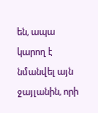են, ապա կարող է նմանվել այն ջայլանին, որի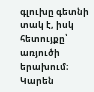գլուխը գետնի տակ է, իսկ հետույքը՝ առյուծի երախում։
Կարեն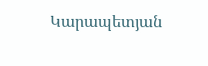Կարապետյան